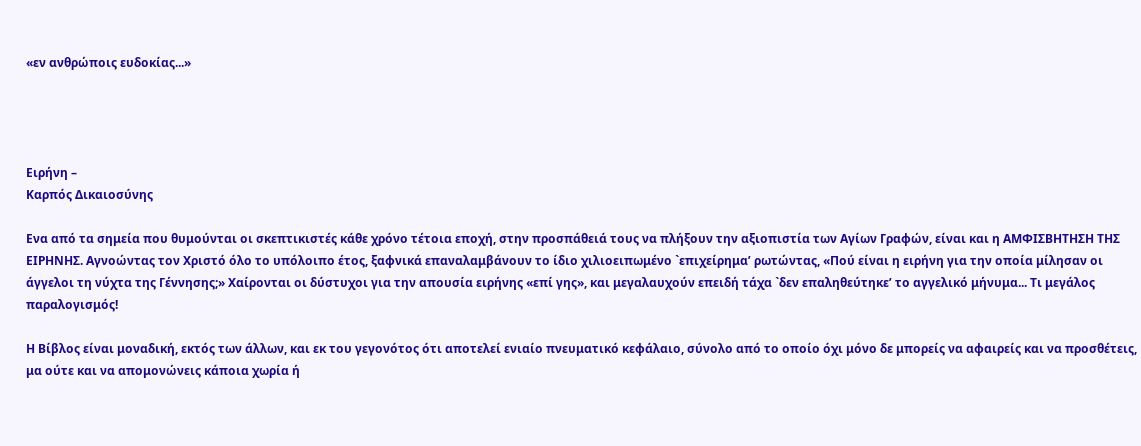«εν ανθρώποις ευδοκίας...»




Ειρήνη –
Καρπός Δικαιοσύνης

Ενα από τα σημεία που θυμούνται οι σκεπτικιστές κάθε χρόνο τέτοια εποχή, στην προσπάθειά τους να πλήξουν την αξιοπιστία των Αγίων Γραφών, είναι και η ΑΜΦΙΣΒΗΤΗΣΗ ΤΗΣ ΕΙΡΗΝΗΣ. Αγνοώντας τον Χριστό όλο το υπόλοιπο έτος, ξαφνικά επαναλαμβάνουν το ίδιο χιλιοειπωμένο `επιχείρημα’ ρωτώντας, «Πού είναι η ειρήνη για την οποία μίλησαν οι άγγελοι τη νύχτα της Γέννησης;» Χαίρονται οι δύστυχοι για την απουσία ειρήνης «επί γης», και μεγαλαυχούν επειδή τάχα `δεν επαληθεύτηκε’ το αγγελικό μήνυμα... Τι μεγάλος παραλογισμός!

Η Βίβλος είναι μοναδική, εκτός των άλλων, και εκ του γεγονότος ότι αποτελεί ενιαίο πνευματικό κεφάλαιο, σύνολο από το οποίο όχι μόνο δε μπορείς να αφαιρείς και να προσθέτεις, μα ούτε και να απομονώνεις κάποια χωρία ή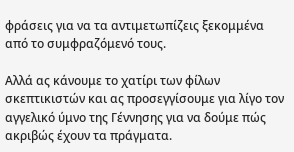φράσεις για να τα αντιμετωπίζεις ξεκομμένα από το συμφραζόμενό τους.

Αλλά ας κάνουμε το χατίρι των φίλων σκεπτικιστών και ας προσεγγίσουμε για λίγο τον αγγελικό ύμνο της Γέννησης για να δούμε πώς ακριβώς έχουν τα πράγματα.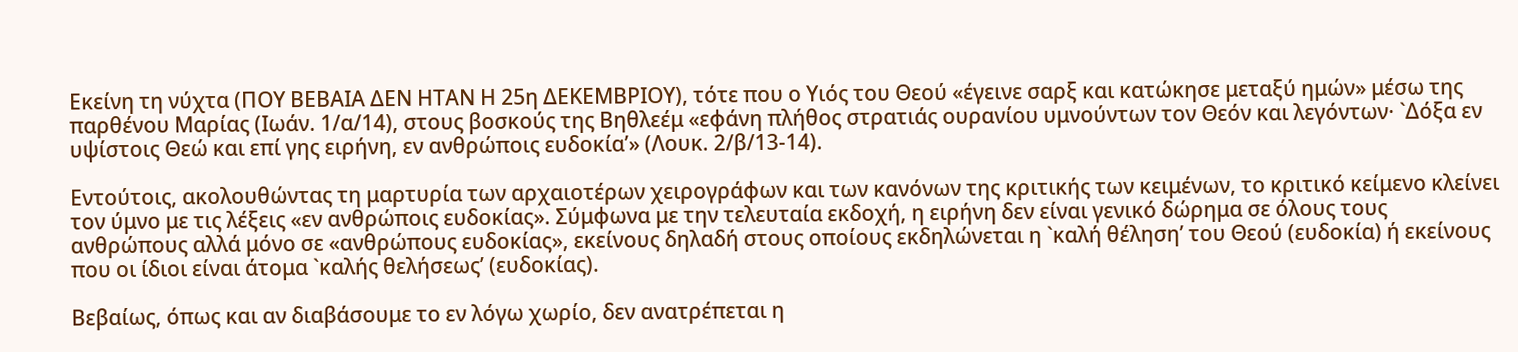Εκείνη τη νύχτα (ΠΟΥ ΒΕΒΑΙΑ ΔΕΝ ΗΤΑΝ Η 25η ΔΕΚΕΜΒΡΙΟΥ), τότε που ο Υιός του Θεού «έγεινε σαρξ και κατώκησε μεταξύ ημών» μέσω της παρθένου Μαρίας (Ιωάν. 1/α/14), στους βοσκούς της Βηθλεέμ «εφάνη πλήθος στρατιάς ουρανίου υμνούντων τον Θεόν και λεγόντων· `Δόξα εν υψίστοις Θεώ και επί γης ειρήνη, εν ανθρώποις ευδοκία’» (Λουκ. 2/β/13-14).

Εντούτοις, ακολουθώντας τη μαρτυρία των αρχαιοτέρων χειρογράφων και των κανόνων της κριτικής των κειμένων, το κριτικό κείμενο κλείνει τον ύμνο με τις λέξεις «εν ανθρώποις ευδοκίας». Σύμφωνα με την τελευταία εκδοχή, η ειρήνη δεν είναι γενικό δώρημα σε όλους τους ανθρώπους αλλά μόνο σε «ανθρώπους ευδοκίας», εκείνους δηλαδή στους οποίους εκδηλώνεται η `καλή θέληση’ του Θεού (ευδοκία) ή εκείνους που οι ίδιοι είναι άτομα `καλής θελήσεως’ (ευδοκίας).

Βεβαίως, όπως και αν διαβάσουμε το εν λόγω χωρίο, δεν ανατρέπεται η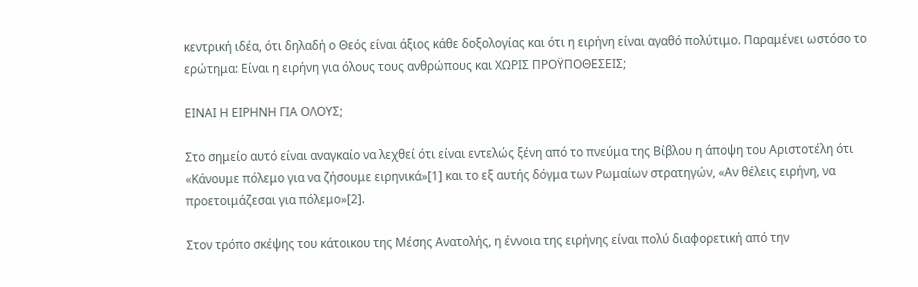κεντρική ιδέα, ότι δηλαδή ο Θεός είναι άξιος κάθε δοξολογίας και ότι η ειρήνη είναι αγαθό πολύτιμο. Παραμένει ωστόσο το ερώτημα: Είναι η ειρήνη για όλους τους ανθρώπους και ΧΩΡΙΣ ΠΡΟΫΠΟΘΕΣΕΙΣ;

ΕΙΝΑΙ Η ΕΙΡΗΝΗ ΓΙΑ ΟΛΟΥΣ;

Στο σημείο αυτό είναι αναγκαίο να λεχθεί ότι είναι εντελώς ξένη από το πνεύμα της Βίβλου η άποψη του Αριστοτέλη ότι «Κάνουμε πόλεμο για να ζήσουμε ειρηνικά»[1] και το εξ αυτής δόγμα των Ρωμαίων στρατηγών, «Αν θέλεις ειρήνη, να προετοιμάζεσαι για πόλεμο»[2].

Στον τρόπο σκέψης του κάτοικου της Μέσης Ανατολής, η έννοια της ειρήνης είναι πολύ διαφορετική από την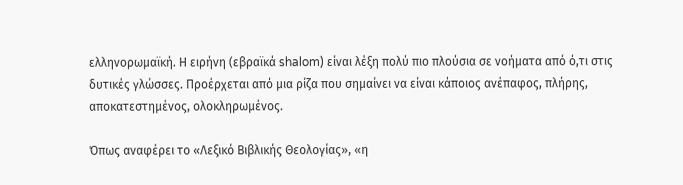ελληνορωμαϊκή. Η ειρήνη (εβραϊκά shalom) είναι λέξη πολύ πιο πλούσια σε νοήματα από ό,τι στις δυτικές γλώσσες. Προέρχεται από μια ρίζα που σημαίνει να είναι κάποιος ανέπαφος, πλήρης, αποκατεστημένος, ολοκληρωμένος.

Όπως αναφέρει το «Λεξικό Βιβλικής Θεολογίας», «η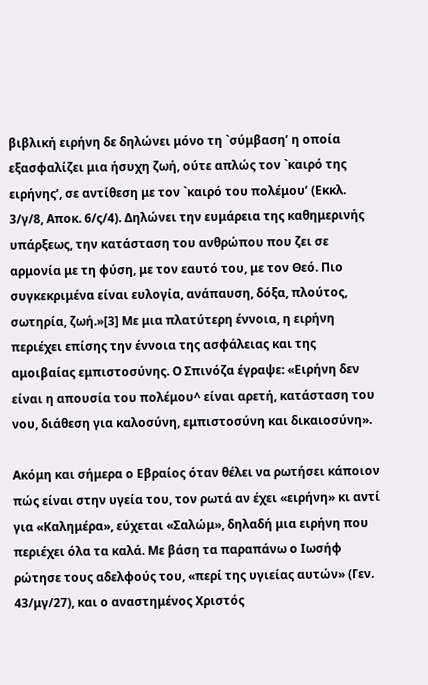βιβλική ειρήνη δε δηλώνει μόνο τη `σύμβαση’ η οποία εξασφαλίζει μια ήσυχη ζωή, ούτε απλώς τον `καιρό της ειρήνης’, σε αντίθεση με τον `καιρό του πολέμου’ (Εκκλ. 3/γ/8, Αποκ. 6/ς/4). Δηλώνει την ευμάρεια της καθημερινής υπάρξεως, την κατάσταση του ανθρώπου που ζει σε αρμονία με τη φύση, με τον εαυτό του, με τον Θεό. Πιο συγκεκριμένα είναι ευλογία, ανάπαυση, δόξα, πλούτος, σωτηρία, ζωή.»[3] Με μια πλατύτερη έννοια, η ειρήνη περιέχει επίσης την έννοια της ασφάλειας και της αμοιβαίας εμπιστοσύνης. Ο Σπινόζα έγραψε: «Ειρήνη δεν είναι η απουσία του πολέμου^ είναι αρετή, κατάσταση του νου, διάθεση για καλοσύνη, εμπιστοσύνη και δικαιοσύνη».

Ακόμη και σήμερα ο Εβραίος όταν θέλει να ρωτήσει κάποιον πώς είναι στην υγεία του, τον ρωτά αν έχει «ειρήνη» κι αντί για «Καλημέρα», εύχεται «Σαλώμ», δηλαδή μια ειρήνη που περιέχει όλα τα καλά. Με βάση τα παραπάνω ο Ιωσήφ ρώτησε τους αδελφούς του, «περί της υγιείας αυτών» (Γεν. 43/μγ/27), και ο αναστημένος Χριστός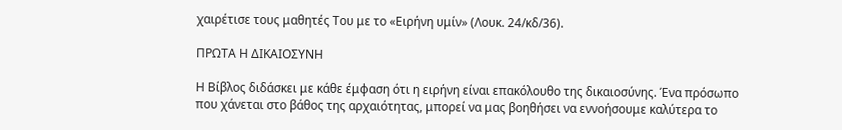χαιρέτισε τους μαθητές Του με το «Ειρήνη υμίν» (Λουκ. 24/κδ/36).

ΠΡΩΤΑ Η ΔΙΚΑΙΟΣΥΝΗ

Η Βίβλος διδάσκει με κάθε έμφαση ότι η ειρήνη είναι επακόλουθο της δικαιοσύνης. Ένα πρόσωπο που χάνεται στο βάθος της αρχαιότητας, μπορεί να μας βοηθήσει να εννοήσουμε καλύτερα το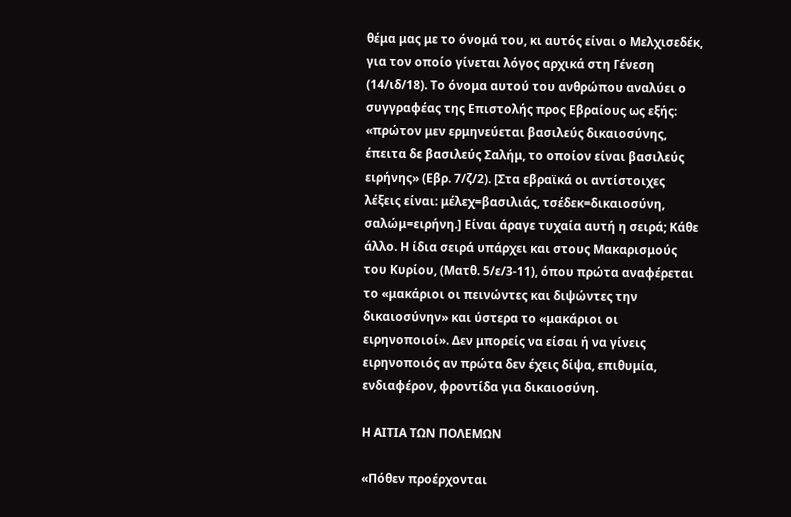θέμα μας με το όνομά του, κι αυτός είναι ο Μελχισεδέκ, για τον οποίο γίνεται λόγος αρχικά στη Γένεση (14/ιδ/18). Το όνομα αυτού του ανθρώπου αναλύει ο συγγραφέας της Επιστολής προς Εβραίους ως εξής: «πρώτον μεν ερμηνεύεται βασιλεύς δικαιοσύνης, έπειτα δε βασιλεύς Σαλήμ, το οποίον είναι βασιλεύς ειρήνης» (Εβρ. 7/ζ/2). [Στα εβραϊκά οι αντίστοιχες λέξεις είναι: μέλεχ=βασιλιάς, τσέδεκ=δικαιοσύνη, σαλώμ=ειρήνη.] Είναι άραγε τυχαία αυτή η σειρά; Κάθε άλλο. Η ίδια σειρά υπάρχει και στους Μακαρισμούς του Κυρίου, (Ματθ. 5/ε/3-11), όπου πρώτα αναφέρεται το «μακάριοι οι πεινώντες και διψώντες την δικαιοσύνην» και ύστερα το «μακάριοι οι ειρηνοποιοί». Δεν μπορείς να είσαι ή να γίνεις ειρηνοποιός αν πρώτα δεν έχεις δίψα, επιθυμία, ενδιαφέρον, φροντίδα για δικαιοσύνη.

Η ΑΙΤΙΑ ΤΩΝ ΠΟΛΕΜΩΝ

«Πόθεν προέρχονται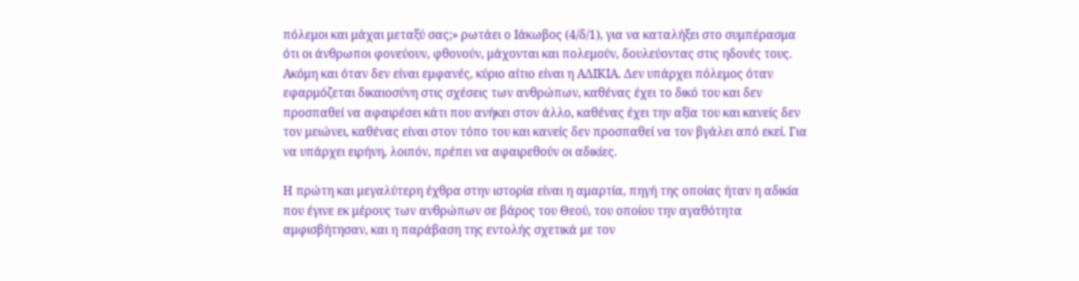πόλεμοι και μάχαι μεταξύ σας;» ρωτάει ο Ιάκωβος (4/δ/1), για να καταλήξει στο συμπέρασμα ότι οι άνθρωποι φονεύουν, φθονούν, μάχονται και πολεμούν, δουλεύοντας στις ηδονές τους. Ακόμη και όταν δεν είναι εμφανές, κύριο αίτιο είναι η ΑΔΙΚΙΑ. Δεν υπάρχει πόλεμος όταν εφαρμόζεται δικαιοσύνη στις σχέσεις των ανθρώπων, καθένας έχει το δικό του και δεν προσπαθεί να αφαιρέσει κάτι που ανήκει στον άλλο, καθένας έχει την αξία του και κανείς δεν τον μειώνει, καθένας είναι στον τόπο του και κανείς δεν προσπαθεί να τον βγάλει από εκεί. Για να υπάρχει ειρήνη, λοιπόν, πρέπει να αφαιρεθούν οι αδικίες.

Η πρώτη και μεγαλύτερη έχθρα στην ιστορία είναι η αμαρτία, πηγή της οποίας ήταν η αδικία που έγινε εκ μέρους των ανθρώπων σε βάρος του Θεού, του οποίου την αγαθότητα αμφισβήτησαν, και η παράβαση της εντολής σχετικά με τον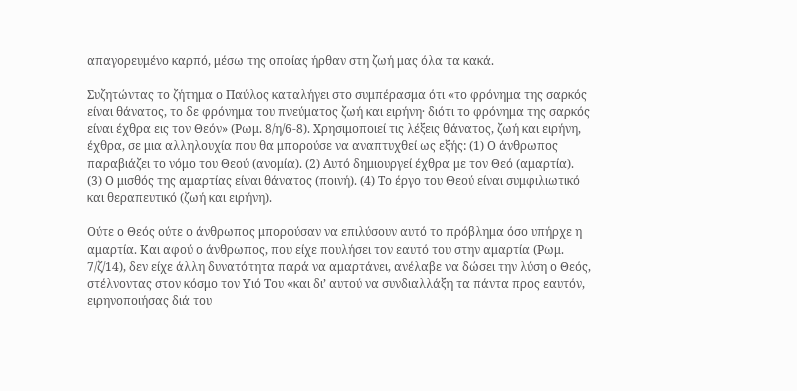απαγορευμένο καρπό, μέσω της οποίας ήρθαν στη ζωή μας όλα τα κακά.

Συζητώντας το ζήτημα ο Παύλος καταλήγει στο συμπέρασμα ότι «το φρόνημα της σαρκός είναι θάνατος, το δε φρόνημα του πνεύματος ζωή και ειρήνη· διότι το φρόνημα της σαρκός είναι έχθρα εις τον Θεόν» (Ρωμ. 8/η/6-8). Χρησιμοποιεί τις λέξεις θάνατος, ζωή και ειρήνη, έχθρα, σε μια αλληλουχία που θα μπορούσε να αναπτυχθεί ως εξής: (1) Ο άνθρωπος παραβιάζει το νόμο του Θεού (ανομία). (2) Αυτό δημιουργεί έχθρα με τον Θεό (αμαρτία). (3) Ο μισθός της αμαρτίας είναι θάνατος (ποινή). (4) Το έργο του Θεού είναι συμφιλιωτικό και θεραπευτικό (ζωή και ειρήνη).

Ούτε ο Θεός ούτε ο άνθρωπος μπορούσαν να επιλύσουν αυτό το πρόβλημα όσο υπήρχε η αμαρτία. Και αφού ο άνθρωπος, που είχε πουλήσει τον εαυτό του στην αμαρτία (Ρωμ. 7/ζ/14), δεν είχε άλλη δυνατότητα παρά να αμαρτάνει, ανέλαβε να δώσει την λύση ο Θεός, στέλνοντας στον κόσμο τον Υιό Του «και δι’ αυτού να συνδιαλλάξη τα πάντα προς εαυτόν, ειρηνοποιήσας διά του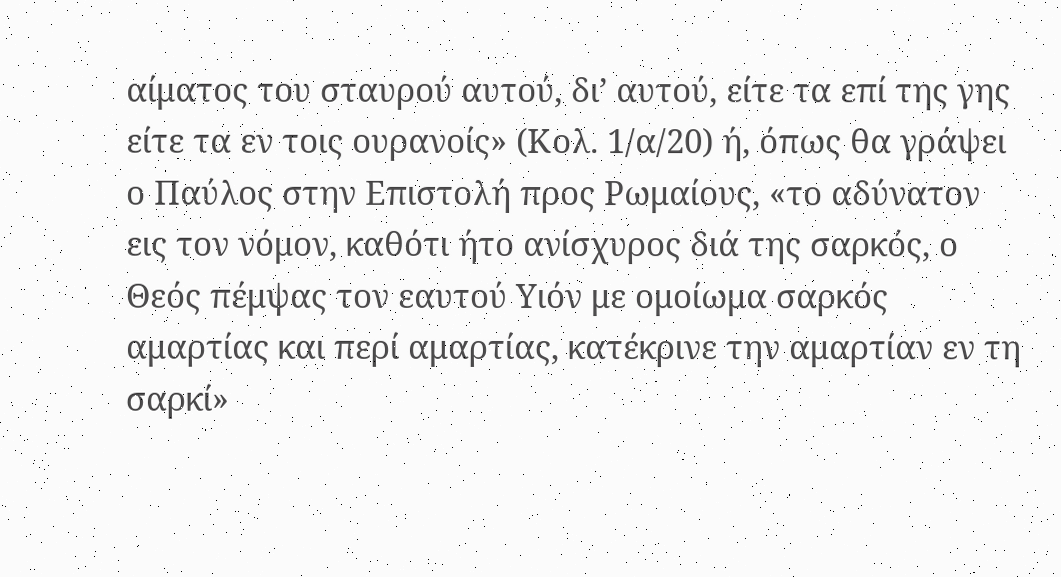αίματος του σταυρού αυτού, δι’ αυτού, είτε τα επί της γης είτε τα εν τοις ουρανοίς» (Κολ. 1/α/20) ή, όπως θα γράψει ο Παύλος στην Επιστολή προς Ρωμαίους, «το αδύνατον εις τον νόμον, καθότι ήτο ανίσχυρος διά της σαρκός, ο Θεός πέμψας τον εαυτού Υιόν με ομοίωμα σαρκός αμαρτίας και περί αμαρτίας, κατέκρινε την αμαρτίαν εν τη σαρκί»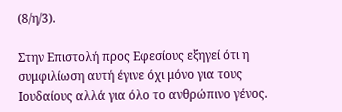(8/η/3).

Στην Επιστολή προς Εφεσίους εξηγεί ότι η συμφιλίωση αυτή έγινε όχι μόνο για τους Ιουδαίους αλλά για όλο το ανθρώπινο γένος.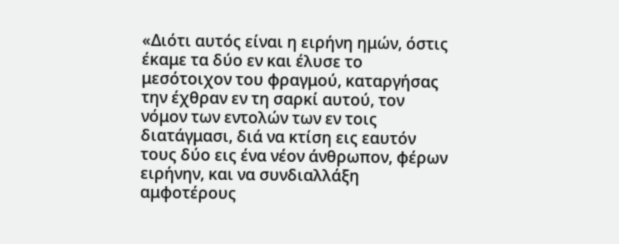«Διότι αυτός είναι η ειρήνη ημών, όστις έκαμε τα δύο εν και έλυσε το μεσότοιχον του φραγμού, καταργήσας την έχθραν εν τη σαρκί αυτού, τον νόμον των εντολών των εν τοις διατάγμασι, διά να κτίση εις εαυτόν τους δύο εις ένα νέον άνθρωπον, φέρων ειρήνην, και να συνδιαλλάξη αμφοτέρους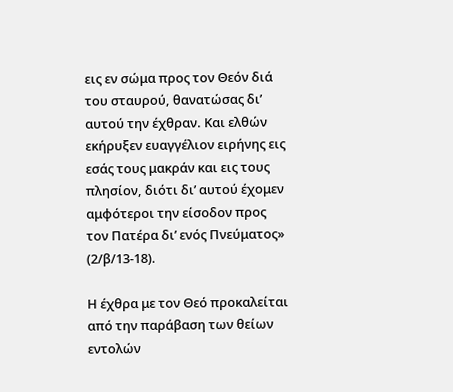εις εν σώμα προς τον Θεόν διά του σταυρού, θανατώσας δι’ αυτού την έχθραν. Και ελθών εκήρυξεν ευαγγέλιον ειρήνης εις εσάς τους μακράν και εις τους πλησίον, διότι δι’ αυτού έχομεν αμφότεροι την είσοδον προς τον Πατέρα δι’ ενός Πνεύματος» (2/β/13-18).

Η έχθρα με τον Θεό προκαλείται από την παράβαση των θείων εντολών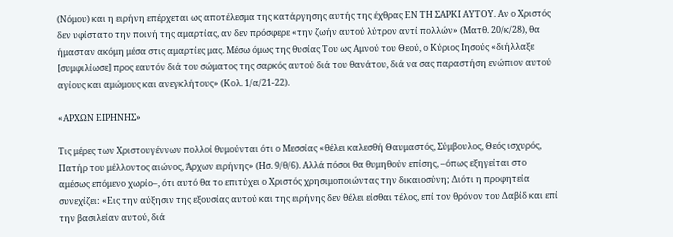(Νόμου) και η ειρήνη επέρχεται ως αποτέλεσμα της κατάργησης αυτής της έχθρας ΕΝ ΤΗ ΣΑΡΚΙ ΑΥΤΟΥ. Αν ο Χριστός δεν υφίστατο την ποινή της αμαρτίας, αν δεν πρόσφερε «την ζωήν αυτού λύτρον αντί πολλών» (Ματθ. 20/κ/28), θα ήμασταν ακόμη μέσα στις αμαρτίες μας. Μέσω όμως της θυσίας Του ως Αμνού του Θεού, ο Κύριος Ιησούς «διήλλαξε [συμφιλίωσε] προς εαυτόν διά του σώματος της σαρκός αυτού διά του θανάτου, διά να σας παραστήση ενώπιον αυτού αγίους και αμώμους και ανεγκλήτους» (Κολ. 1/α/21-22).

«ΑΡΧΩΝ ΕΙΡΗΝΗΣ»

Τις μέρες των Χριστουγέννων πολλοί θυμούνται ότι ο Μεσσίας «θέλει καλεσθή Θαυμαστός, Σύμβουλος, Θεός ισχυρός, Πατήρ του μέλλοντος αιώνος, Άρχων ειρήνης» (Ησ. 9/θ/6). Αλλά πόσοι θα θυμηθούν επίσης, –όπως εξηγείται στο αμέσως επόμενο χωρίο–, ότι αυτό θα το επιτύχει ο Χριστός χρησιμοποιώντας την δικαιοσύνη; Διότι η προφητεία συνεχίζει: «Εις την αύξησιν της εξουσίας αυτού και της ειρήνης δεν θέλει είσθαι τέλος, επί τον θρόνον του Δαβίδ και επί την βασιλείαν αυτού, διά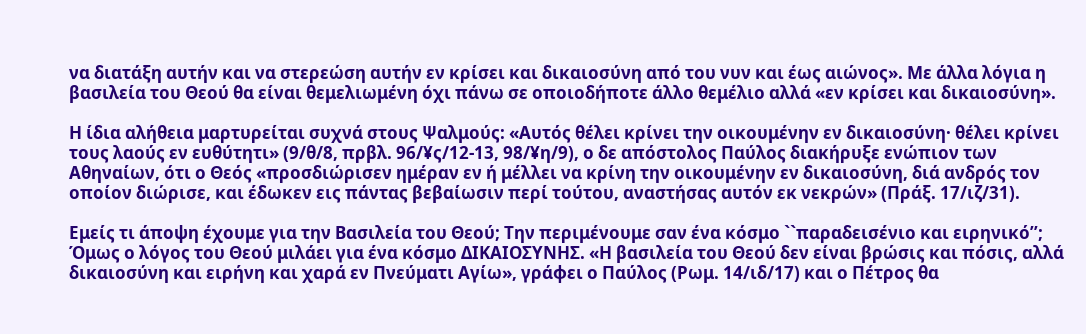να διατάξη αυτήν και να στερεώση αυτήν εν κρίσει και δικαιοσύνη από του νυν και έως αιώνος». Με άλλα λόγια η βασιλεία του Θεού θα είναι θεμελιωμένη όχι πάνω σε οποιοδήποτε άλλο θεμέλιο αλλά «εν κρίσει και δικαιοσύνη».

Η ίδια αλήθεια μαρτυρείται συχνά στους Ψαλμούς: «Αυτός θέλει κρίνει την οικουμένην εν δικαιοσύνη· θέλει κρίνει τους λαούς εν ευθύτητι» (9/θ/8, πρβλ. 96/¥ς/12-13, 98/¥η/9), ο δε απόστολος Παύλος διακήρυξε ενώπιον των Αθηναίων, ότι ο Θεός «προσδιώρισεν ημέραν εν ή μέλλει να κρίνη την οικουμένην εν δικαιοσύνη, διά ανδρός τον οποίον διώρισε, και έδωκεν εις πάντας βεβαίωσιν περί τούτου, αναστήσας αυτόν εκ νεκρών» (Πράξ. 17/ιζ/31).

Εμείς τι άποψη έχουμε για την Βασιλεία του Θεού; Την περιμένουμε σαν ένα κόσμο ``παραδεισένιο και ειρηνικό’’; Όμως ο λόγος του Θεού μιλάει για ένα κόσμο ΔΙΚΑΙΟΣΥΝΗΣ. «Η βασιλεία του Θεού δεν είναι βρώσις και πόσις, αλλά δικαιοσύνη και ειρήνη και χαρά εν Πνεύματι Αγίω», γράφει ο Παύλος (Ρωμ. 14/ιδ/17) και ο Πέτρος θα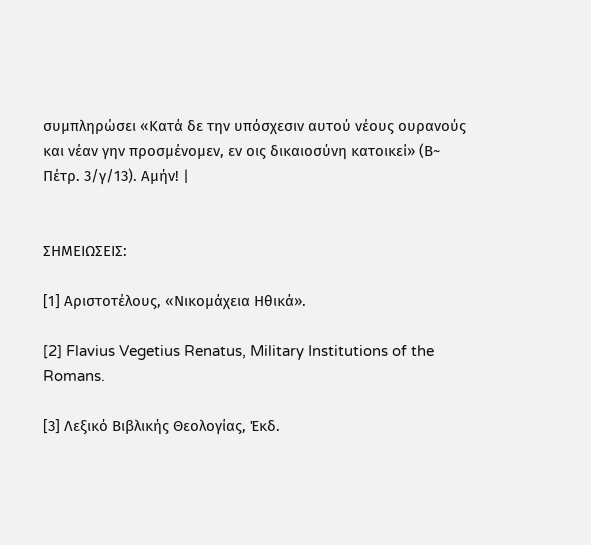συμπληρώσει «Κατά δε την υπόσχεσιν αυτού νέους ουρανούς και νέαν γην προσμένομεν, εν οις δικαιοσύνη κατοικεί» (Β~ Πέτρ. 3/γ/13). Αμήν! |


ΣΗΜΕΙΩΣΕΙΣ:

[1] Αριστοτέλους, «Νικομάχεια Ηθικά».

[2] Flavius Vegetius Renatus, Military Institutions of the Romans.

[3] Λεξικό Βιβλικής Θεολογίας, Έκδ.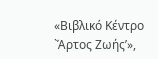«Βιβλικό Κέντρο `Άρτος Ζωής’»,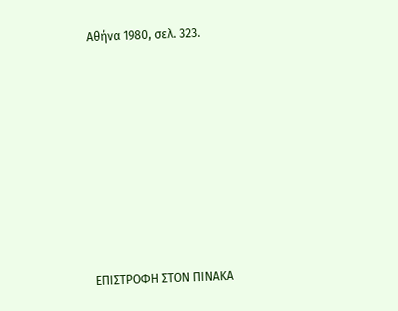Αθήνα 1980, σελ. 323.









ΕΠΙΣΤΡΟΦΗ ΣΤΟΝ ΠΙΝΑΚΑ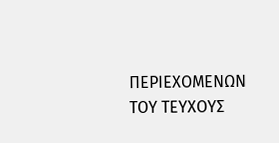ΠΕΡΙΕΧΟΜΕΝΩΝ ΤΟΥ ΤΕΥΧΟΥΣ